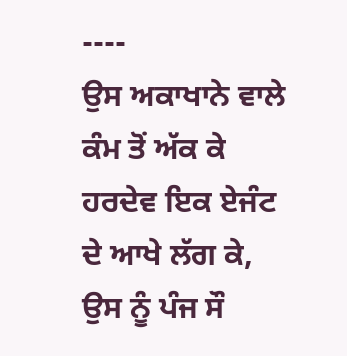----
ਉਸ ਅਕਾਖਾਨੇ ਵਾਲੇ ਕੰਮ ਤੋਂ ਅੱਕ ਕੇ ਹਰਦੇਵ ਇਕ ਏਜੰਟ ਦੇ ਆਖੇ ਲੱਗ ਕੇ, ਉਸ ਨੂੰ ਪੰਜ ਸੌ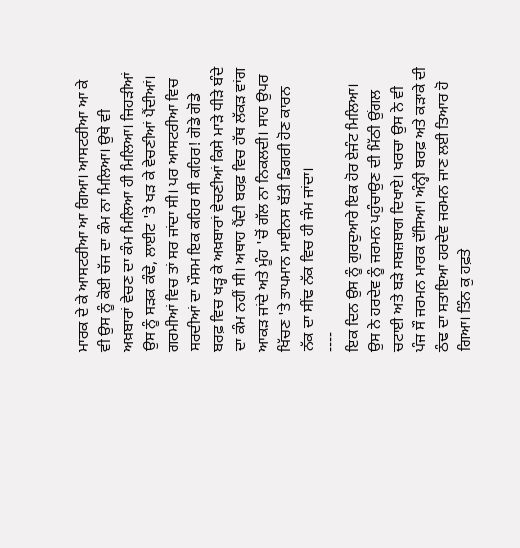ਮਾਰਕ ਦੇ ਕੇ ਆਸਟਰੀਆ ਆ ਗਿਆ। ਆਸਟਰੀਆ ਆ ਕੇ ਵੀ ਉਸ ਨੂੰ ਕੋਈ ਚੱਜ ਦਾ ਕੰਮ ਨਾ ਮਿਲਿਆ। ਉਥੇ ਵੀ ਅਖ਼ਬਾਰਾਂ ਵੇਚਣ ਦਾ ਕੰਮ ਮਿਲਿਆ ਹੀ ਮਿਲਿਆ। ਜਿਹੜੀਆਂ ਉਸ ਨੂੰ ਸੜਕ ਕੰਢੇ, ਲਾਈਟ 'ਤੇ ਖੜ ਕੇ ਵੇਚਣੀਆਂ ਪੈਂਦੀਆਂ। ਗਰਮੀਆਂ ਵਿਚ ਤਾਂ ਸਰ ਜਾਂਦਾ ਸੀ। ਪਰ ਆਸਟਰੀਆ ਵਿਚ ਸਰਦੀਆਂ ਦਾ ਮੌਸਮ ਇਕ ਕਹਿਰ ਸੀ ਕਹਿਰ! ਗੋਡੇ ਗੋਡੇ ਬਰਫ਼ ਵਿਚ ਖੜ੍ਹ ਕੇ ਅਖ਼ਬਾਰਾਂ ਵੇਚਣੀਆਂ ਕਿਸੇ ਮਾੜੇ ਧੀੜੇ ਬੰਦੇ ਦਾ ਕੰਮ ਨਹੀਂ ਸੀ। ਅਥਾਹ ਪੈਂਦੀ ਬਰਫ਼ ਵਿਚ ਹੱਥ ਲੱਕੜ ਵਾਂਗ ਆਕੜ ਜਾਂਦੇ ਅਤੇ ਮੂੰਹ 'ਚੋਂ ਗੱਲ ਨਾ ਨਿਕਲਦੀ। ਸਾਹ ਉਪਰ ਖਿੱਚਣ 'ਤੇ ਤਾਪਮਾਨ ਮਾਈਨਸ ਬੱਤੀ ਡਿਗਰੀ ਹੋਣ ਕਾਰਨ ਨੱਕ ਦਾ ਸੀਂਢ ਨੱਕ ਵਿਚ ਹੀ ਜੰਮ ਜਾਂਦਾ।
----
ਇਕ ਦਿਨ ਉਸ ਨੂੰ ਗੁਰਦੁਆਰੇ ਇਕ ਹੋਰ ਏਜੰਟ ਮਿਲਿਆ। ਉਸ ਨੇ ਹਰਦੇਵ ਨੂੰ ਜਰਮਨ ਪਹੁੰਚਾਉਣ ਦੀ ਮਿੱਠੀ ਉਂਗਲ ਚਟਾਈ ਅਤੇ ਬੜੇ ਸਬਜ਼ਬਾਗ ਦਿਖਾਏ। ਖਰਚਾ ਉਸ ਨੇ ਵੀ ਪੰਜ ਸੌ ਜਰਮਨ ਮਾਰਕ ਦੱਸਿਆ। ਅੰਨ੍ਹੀ ਬਰਫ਼ ਅਤੇ ਕੜਾਕੇ ਦੀ ਠੰਢ ਦਾ ਸਤਾਇਆ ਹਰਦੇਵ ਜਰਮਨ ਜਾਣ ਲਈ ਤਿਆਰ ਹੋ ਗਿਆ। ਤਿੰਨ ਕੁ ਹਫ਼ਤੇ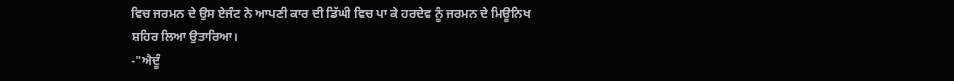ਵਿਚ ਜਰਮਨ ਦੇ ਉਸ ਏਜੰਟ ਨੇ ਆਪਣੀ ਕਾਰ ਦੀ ਡਿੱਘੀ ਵਿਚ ਪਾ ਕੇ ਹਰਦੇਵ ਨੂੰ ਜਰਮਨ ਦੇ ਮਿਊਨਿਖ ਸ਼ਹਿਰ ਲਿਆ ਉਤਾਰਿਆ।
-"ਐਦੂੰ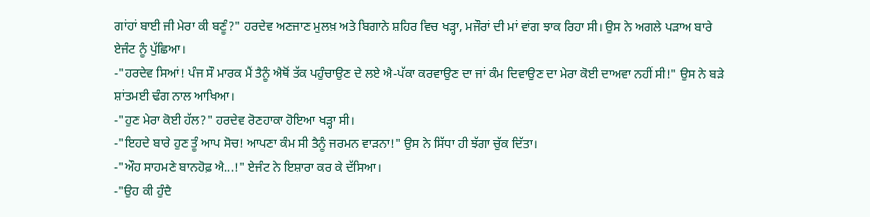ਗਾਂਹਾਂ ਬਾਈ ਜੀ ਮੇਰਾ ਕੀ ਬਣੂੰ?" ਹਰਦੇਵ ਅਣਜਾਣ ਮੁਲਖ਼ ਅਤੇ ਬਿਗਾਨੇ ਸ਼ਹਿਰ ਵਿਚ ਖੜ੍ਹਾ, ਮਜੌਰਾਂ ਦੀ ਮਾਂ ਵਾਂਗ ਝਾਕ ਰਿਹਾ ਸੀ। ਉਸ ਨੇ ਅਗਲੇ ਪੜਾਅ ਬਾਰੇ ਏਜੰਟ ਨੂੰ ਪੁੱਛਿਆ।
-"ਹਰਦੇਵ ਸਿਆਂ! ਪੰਜ ਸੌ ਮਾਰਕ ਮੈਂ ਤੈਨੂੰ ਐਥੋਂ ਤੱਕ ਪਹੁੰਚਾਉਣ ਦੇ ਲਏ ਐ-ਪੱਕਾ ਕਰਵਾਉਣ ਦਾ ਜਾਂ ਕੰਮ ਦਿਵਾਉਣ ਦਾ ਮੇਰਾ ਕੋਈ ਦਾਅਵਾ ਨਹੀਂ ਸੀ!" ਉਸ ਨੇ ਬੜੇ ਸ਼ਾਂਤਮਈ ਢੰਗ ਨਾਲ ਆਖਿਆ।
-"ਹੁਣ ਮੇਰਾ ਕੋਈ ਹੱਲ?" ਹਰਦੇਵ ਰੋਣਹਾਕਾ ਹੋਇਆ ਖੜ੍ਹਾ ਸੀ।
-"ਇਹਦੇ ਬਾਰੇ ਹੁਣ ਤੂੰ ਆਪ ਸੋਚ! ਆਪਣਾ ਕੰਮ ਸੀ ਤੈਨੂੰ ਜਰਮਨ ਵਾੜਨਾ!" ਉਸ ਨੇ ਸਿੱਧਾ ਹੀ ਝੱਗਾ ਚੁੱਕ ਦਿੱਤਾ।
-"ਔਹ ਸਾਹਮਣੇ ਬਾਨਹੋਫ਼ ਐ...!" ਏਜੰਟ ਨੇ ਇਸ਼ਾਰਾ ਕਰ ਕੇ ਦੱਸਿਆ।
-"ਉਹ ਕੀ ਹੁੰਦੈ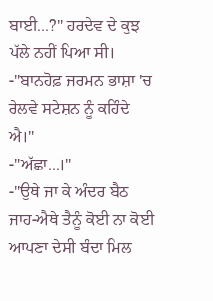ਬਾਈ...?" ਹਰਦੇਵ ਦੇ ਕੁਝ ਪੱਲੇ ਨਹੀਂ ਪਿਆ ਸੀ।
-"ਬਾਨਹੋਫ਼ ਜਰਮਨ ਭਾਸ਼ਾ 'ਚ ਰੇਲਵੇ ਸਟੇਸ਼ਨ ਨੂੰ ਕਹਿੰਦੇ ਐ।"
-"ਅੱਛਾ...।"
-"ਉਥੇ ਜਾ ਕੇ ਅੰਦਰ ਬੈਠ ਜਾਹ-ਐਥੇ ਤੈਨੂੰ ਕੋਈ ਨਾ ਕੋਈ ਆਪਣਾ ਦੇਸੀ ਬੰਦਾ ਮਿਲ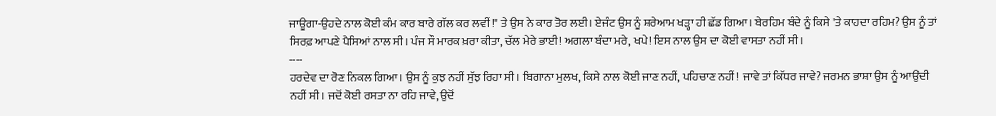ਜਾਊਗਾ-ਉਹਦੇ ਨਾਲ ਕੋਈ ਕੰਮ ਕਾਰ ਬਾਰੇ ਗੱਲ ਕਰ ਲਵੀਂ!" ਤੇ ਉਸ ਨੇ ਕਾਰ ਤੋਰ ਲਈ। ਏਜੰਟ ਉਸ ਨੂੰ ਸ਼ਰੇਆਮ ਖੜ੍ਹਾ ਹੀ ਛੱਡ ਗਿਆ। ਬੇਰਹਿਮ ਬੰਦੇ ਨੂੰ ਕਿਸੇ 'ਤੇ ਕਾਹਦਾ ਰਹਿਮ? ਉਸ ਨੂੰ ਤਾਂ ਸਿਰਫ਼ ਆਪਣੇ ਪੈਸਿਆਂ ਨਾਲ ਸੀ। ਪੰਜ ਸੌ ਮਾਰਕ ਖ਼ਰਾ ਕੀਤਾ, ਚੱਲ ਮੇਰੇ ਭਾਈ! ਅਗਲਾ ਬੰਦਾ ਮਰੇ, ਖਪੇ! ਇਸ ਨਾਲ ਉਸ ਦਾ ਕੋਈ ਵਾਸਤਾ ਨਹੀਂ ਸੀ।
----
ਹਰਦੇਵ ਦਾ ਰੋਣ ਨਿਕਲ ਗਿਆ। ਉਸ ਨੂੰ ਕੁਝ ਨਹੀਂ ਸੁੱਝ ਰਿਹਾ ਸੀ। ਬਿਗਾਨਾ ਮੁਲਖ, ਕਿਸੇ ਨਾਲ ਕੋਈ ਜਾਣ ਨਹੀਂ, ਪਹਿਚਾਣ ਨਹੀਂ! ਜਾਵੇ ਤਾਂ ਕਿੱਧਰ ਜਾਵੇ? ਜਰਮਨ ਭਾਸ਼ਾ ਉਸ ਨੂੰ ਆਉਂਦੀ ਨਹੀਂ ਸੀ। ਜਦੋਂ ਕੋਈ ਰਸਤਾ ਨਾ ਰਹਿ ਜਾਵੇ, ਉਦੋਂ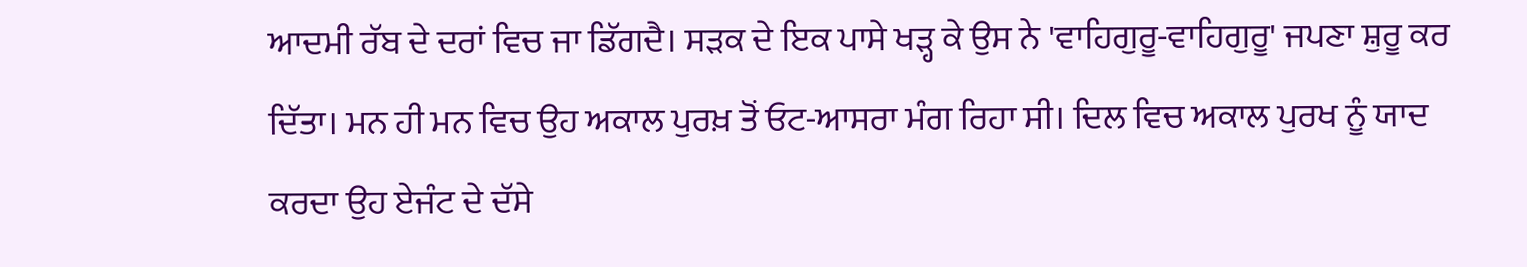ਆਦਮੀ ਰੱਬ ਦੇ ਦਰਾਂ ਵਿਚ ਜਾ ਡਿੱਗਦੈ। ਸੜਕ ਦੇ ਇਕ ਪਾਸੇ ਖੜ੍ਹ ਕੇ ਉਸ ਨੇ 'ਵਾਹਿਗੁਰੂ-ਵਾਹਿਗੁਰੂ' ਜਪਣਾ ਸ਼ੁਰੂ ਕਰ ਦਿੱਤਾ। ਮਨ ਹੀ ਮਨ ਵਿਚ ਉਹ ਅਕਾਲ ਪੁਰਖ਼ ਤੋਂ ਓਟ-ਆਸਰਾ ਮੰਗ ਰਿਹਾ ਸੀ। ਦਿਲ ਵਿਚ ਅਕਾਲ ਪੁਰਖ ਨੂੰ ਯਾਦ ਕਰਦਾ ਉਹ ਏਜੰਟ ਦੇ ਦੱਸੇ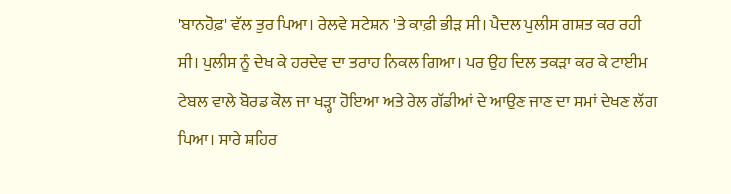'ਬਾਨਹੋਫ਼' ਵੱਲ ਤੁਰ ਪਿਆ। ਰੇਲਵੇ ਸਟੇਸ਼ਨ 'ਤੇ ਕਾਫ਼ੀ ਭੀੜ ਸੀ। ਪੈਦਲ ਪੁਲੀਸ ਗਸ਼ਤ ਕਰ ਰਹੀ ਸੀ। ਪੁਲੀਸ ਨੂੰ ਦੇਖ ਕੇ ਹਰਦੇਵ ਦਾ ਤਰਾਹ ਨਿਕਲ ਗਿਆ। ਪਰ ਉਹ ਦਿਲ ਤਕੜਾ ਕਰ ਕੇ ਟਾਈਮ ਟੇਬਲ ਵਾਲੇ ਬੋਰਡ ਕੋਲ ਜਾ ਖੜ੍ਹਾ ਹੋਇਆ ਅਤੇ ਰੇਲ ਗੱਡੀਆਂ ਦੇ ਆਉਣ ਜਾਣ ਦਾ ਸਮਾਂ ਦੇਖਣ ਲੱਗ ਪਿਆ। ਸਾਰੇ ਸ਼ਹਿਰ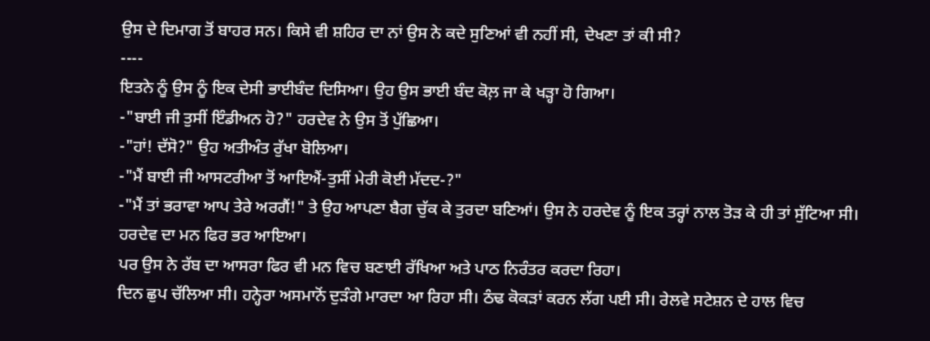ਉਸ ਦੇ ਦਿਮਾਗ ਤੋਂ ਬਾਹਰ ਸਨ। ਕਿਸੇ ਵੀ ਸ਼ਹਿਰ ਦਾ ਨਾਂ ਉਸ ਨੇ ਕਦੇ ਸੁਣਿਆਂ ਵੀ ਨਹੀਂ ਸੀ, ਦੇਖਣਾ ਤਾਂ ਕੀ ਸੀ?
----
ਇਤਨੇ ਨੂੰ ਉਸ ਨੂੰ ਇਕ ਦੇਸੀ ਭਾਈਬੰਦ ਦਿਸਿਆ। ਉਹ ਉਸ ਭਾਈ ਬੰਦ ਕੋਲ਼ ਜਾ ਕੇ ਖੜ੍ਹਾ ਹੋ ਗਿਆ।
-"ਬਾਈ ਜੀ ਤੁਸੀਂ ਇੰਡੀਅਨ ਹੋ?" ਹਰਦੇਵ ਨੇ ਉਸ ਤੋਂ ਪੁੱਛਿਆ।
-"ਹਾਂ! ਦੱਸੋ?" ਉਹ ਅਤੀਅੰਤ ਰੁੱਖਾ ਬੋਲਿਆ।
-"ਮੈਂ ਬਾਈ ਜੀ ਆਸਟਰੀਆ ਤੋਂ ਆਇਐਂ-ਤੁਸੀਂ ਮੇਰੀ ਕੋਈ ਮੱਦਦ-?"
-"ਮੈਂ ਤਾਂ ਭਰਾਵਾ ਆਪ ਤੇਰੇ ਅਰਗੈਂ!" ਤੇ ਉਹ ਆਪਣਾ ਬੈਗ ਚੁੱਕ ਕੇ ਤੁਰਦਾ ਬਣਿਆਂ। ਉਸ ਨੇ ਹਰਦੇਵ ਨੂੰ ਇਕ ਤਰ੍ਹਾਂ ਨਾਲ ਤੋੜ ਕੇ ਹੀ ਤਾਂ ਸੁੱਟਿਆ ਸੀ।
ਹਰਦੇਵ ਦਾ ਮਨ ਫਿਰ ਭਰ ਆਇਆ।
ਪਰ ਉਸ ਨੇ ਰੱਬ ਦਾ ਆਸਰਾ ਫਿਰ ਵੀ ਮਨ ਵਿਚ ਬਣਾਈ ਰੱਖਿਆ ਅਤੇ ਪਾਠ ਨਿਰੰਤਰ ਕਰਦਾ ਰਿਹਾ।
ਦਿਨ ਛੁਪ ਚੱਲਿਆ ਸੀ। ਹਨ੍ਹੇਰਾ ਅਸਮਾਨੋਂ ਦੁੜੰਗੇ ਮਾਰਦਾ ਆ ਰਿਹਾ ਸੀ। ਠੰਢ ਕੋਕੜਾਂ ਕਰਨ ਲੱਗ ਪਈ ਸੀ। ਰੇਲਵੇ ਸਟੇਸ਼ਨ ਦੇ ਹਾਲ ਵਿਚ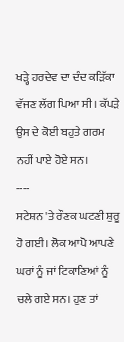ਖੜ੍ਹੇ ਹਰਦੇਵ ਦਾ ਦੰਦ ਕੜਿੱਕਾ ਵੱਜਣ ਲੱਗ ਪਿਆ ਸੀ। ਕੱਪੜੇ ਉਸ ਦੇ ਕੋਈ ਬਹੁਤੇ ਗਰਮ ਨਹੀਂ ਪਾਏ ਹੋਏ ਸਨ।
----
ਸਟੇਸ਼ਨ 'ਤੇ ਰੌਣਕ ਘਟਣੀ ਸ਼ੁਰੂ ਹੋ ਗਈ। ਲੋਕ ਆਪੋ ਆਪਣੇ ਘਰਾਂ ਨੂੰ ਜਾਂ ਟਿਕਾਣਿਆਂ ਨੂੰ ਚਲੇ ਗਏ ਸਨ। ਹੁਣ ਤਾਂ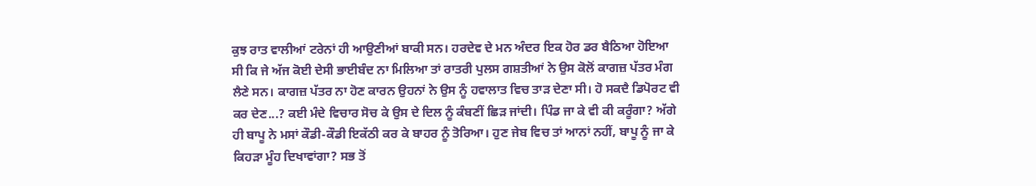ਕੁਝ ਰਾਤ ਵਾਲੀਆਂ ਟਰੇਨਾਂ ਹੀ ਆਉਣੀਆਂ ਬਾਕੀ ਸਨ। ਹਰਦੇਵ ਦੇ ਮਨ ਅੰਦਰ ਇਕ ਹੋਰ ਡਰ ਬੈਠਿਆ ਹੋਇਆ ਸੀ ਕਿ ਜੇ ਅੱਜ ਕੋਈ ਦੇਸੀ ਭਾਈਬੰਦ ਨਾ ਮਿਲਿਆ ਤਾਂ ਰਾਤਰੀ ਪੁਲਸ ਗਸ਼ਤੀਆਂ ਨੇ ਉਸ ਕੋਲੋਂ ਕਾਗਜ਼ ਪੱਤਰ ਮੰਗ ਲੈਣੇ ਸਨ। ਕਾਗਜ਼ ਪੱਤਰ ਨਾ ਹੋਣ ਕਾਰਨ ਉਹਨਾਂ ਨੇ ਉਸ ਨੂੰ ਹਵਾਲਾਤ ਵਿਚ ਤਾੜ ਦੇਣਾ ਸੀ। ਹੋ ਸਕਦੈ ਡਿਪੋਰਟ ਵੀ ਕਰ ਦੇਣ...? ਕਈ ਮੰਦੇ ਵਿਚਾਰ ਸੋਚ ਕੇ ਉਸ ਦੇ ਦਿਲ ਨੂੰ ਕੰਬਣੀਂ ਛਿੜ ਜਾਂਦੀ। ਪਿੰਡ ਜਾ ਕੇ ਵੀ ਕੀ ਕਰੂੰਗਾ? ਅੱਗੇ ਹੀ ਬਾਪੂ ਨੇ ਮਸਾਂ ਕੌਡੀ-ਕੌਡੀ ਇਕੱਠੀ ਕਰ ਕੇ ਬਾਹਰ ਨੂੰ ਤੋਰਿਆ। ਹੁਣ ਜੇਬ ਵਿਚ ਤਾਂ ਆਨਾਂ ਨਹੀਂ, ਬਾਪੂ ਨੂੰ ਜਾ ਕੇ ਕਿਹੜਾ ਮੂੰਹ ਦਿਖਾਵਾਂਗਾ? ਸਭ ਤੋਂ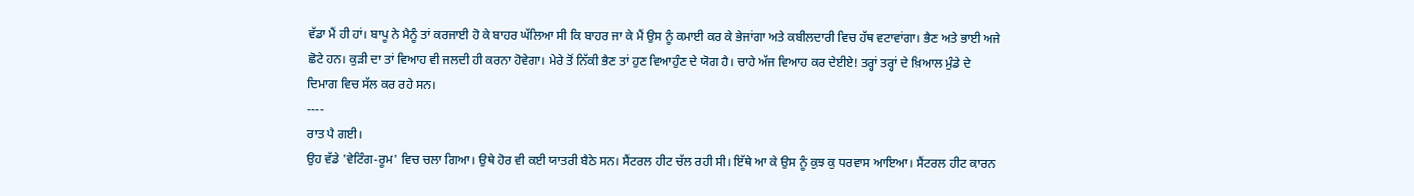ਵੱਡਾ ਮੈਂ ਹੀ ਹਾਂ। ਬਾਪੂ ਨੇ ਮੈਨੂੰ ਤਾਂ ਕਰਜਾਈ ਹੋ ਕੇ ਬਾਹਰ ਘੱਲਿਆ ਸੀ ਕਿ ਬਾਹਰ ਜਾ ਕੇ ਮੈਂ ਉਸ ਨੂੰ ਕਮਾਈ ਕਰ ਕੇ ਭੇਜਾਂਗਾ ਅਤੇ ਕਬੀਲਦਾਰੀ ਵਿਚ ਹੱਥ ਵਟਾਵਾਂਗਾ। ਭੈਣ ਅਤੇ ਭਾਈ ਅਜੇ ਛੋਟੇ ਹਨ। ਕੁੜੀ ਦਾ ਤਾਂ ਵਿਆਹ ਵੀ ਜਲਦੀ ਹੀ ਕਰਨਾ ਹੋਵੇਗਾ। ਮੇਰੇ ਤੋਂ ਨਿੱਕੀ ਭੈਣ ਤਾਂ ਹੁਣ ਵਿਆਹੁੰਣ ਦੇ ਯੋਗ ਹੈ। ਚਾਹੇ ਅੱਜ ਵਿਆਹ ਕਰ ਦੇਈਏ! ਤਰ੍ਹਾਂ ਤਰ੍ਹਾਂ ਦੇ ਖ਼ਿਆਲ ਮੁੰਡੇ ਦੇ ਦਿਮਾਗ ਵਿਚ ਸੱਲ ਕਰ ਰਹੇ ਸਨ।
----
ਰਾਤ ਪੈ ਗਈ।
ਉਹ ਵੱਡੇ 'ਵੇਟਿੰਗ-ਰੂਮ' ਵਿਚ ਚਲਾ ਗਿਆ। ਉਥੇ ਹੋਰ ਵੀ ਕਈ ਯਾਤਰੀ ਬੈਠੇ ਸਨ। ਸੈਂਟਰਲ ਹੀਟ ਚੱਲ ਰਹੀ ਸੀ। ਇੱਥੇ ਆ ਕੇ ਉਸ ਨੂੰ ਕੁਝ ਕੁ ਧਰਵਾਸ ਆਇਆ। ਸੈਂਟਰਲ ਹੀਟ ਕਾਰਨ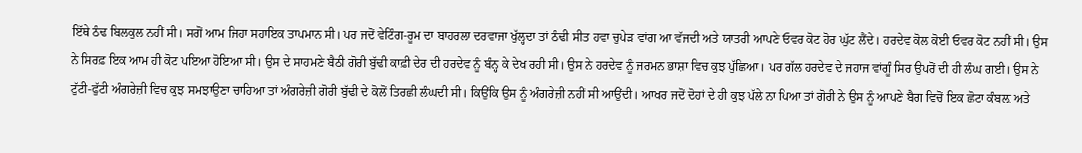ਇੱਥੇ ਠੰਢ ਬਿਲਕੁਲ ਨਹੀਂ ਸੀ। ਸਗੋਂ ਆਮ ਜਿਹਾ ਸਹਾਇਕ ਤਾਪਮਾਨ ਸੀ। ਪਰ ਜਦੋਂ ਵੇਟਿੰਗ-ਰੂਮ ਦਾ ਬਾਹਰਲਾ ਦਰਵਾਜਾ ਖੁੱਲ੍ਹਦਾ ਤਾਂ ਠੰਢੀ ਸੀਤ ਹਵਾ ਚੁਪੇੜ ਵਾਂਗ ਆ ਵੱਜਦੀ ਅਤੇ ਯਾਤਰੀ ਆਪਣੇ ਓਵਰ ਕੋਟ ਹੋਰ ਘੁੱਟ ਲੈਂਦੇ। ਹਰਦੇਵ ਕੋਲ ਕੋਈ ਓਵਰ ਕੋਟ ਨਹੀਂ ਸੀ। ਉਸ ਨੇ ਸਿਰਫ਼ ਇਕ ਆਮ ਹੀ ਕੋਟ ਪਇਆ ਹੋਇਆ ਸੀ। ਉਸ ਦੇ ਸਾਹਮਣੇ ਬੈਠੀ ਗੋਰੀ ਬੁੱਢੀ ਕਾਫ਼ੀ ਦੇਰ ਦੀ ਹਰਦੇਵ ਨੂੰ ਬੰਨ੍ਹ ਕੇ ਦੇਖ ਰਹੀ ਸੀ। ਉਸ ਨੇ ਹਰਦੇਵ ਨੂੰ ਜਰਮਨ ਭਾਸ਼ਾ ਵਿਚ ਕੁਝ ਪੁੱਛਿਆ। ਪਰ ਗੱਲ ਹਰਦੇਵ ਦੇ ਜਹਾਜ ਵਾਂਗੂੰ ਸਿਰ ਉਪਰੋਂ ਦੀ ਹੀ ਲੰਘ ਗਈ। ਉਸ ਨੇ ਟੁੱਟੀ-ਫੁੱਟੀ ਅੰਗਰੇਜ਼ੀ ਵਿਚ ਕੁਝ ਸਮਝਾਉਣਾ ਚਾਹਿਆ ਤਾਂ ਅੰਗਰੇਜ਼ੀ ਗੋਰੀ ਬੁੱਢੀ ਦੇ ਕੋਲੋਂ ਤਿਰਛੀ ਲੰਘਦੀ ਸੀ। ਕਿਉਂਕਿ ਉਸ ਨੂੰ ਅੰਗਰੇਜ਼ੀ ਨਹੀਂ ਸੀ ਆਉਂਦੀ। ਆਖਰ ਜਦੋਂ ਦੋਹਾਂ ਦੇ ਹੀ ਕੁਝ ਪੱਲੇ ਨਾ ਪਿਆ ਤਾਂ ਗੋਰੀ ਨੇ ਉਸ ਨੂੰ ਆਪਣੇ ਬੈਗ ਵਿਚੋਂ ਇਕ ਛੋਟਾ ਕੰਬਲ਼ ਅਤੇ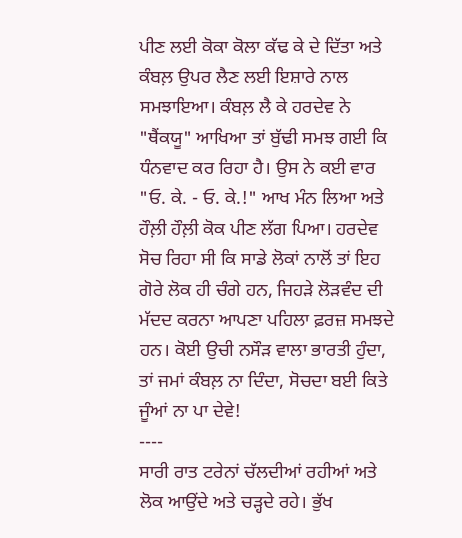ਪੀਣ ਲਈ ਕੋਕਾ ਕੋਲਾ ਕੱਢ ਕੇ ਦੇ ਦਿੱਤਾ ਅਤੇ ਕੰਬਲ਼ ਉਪਰ ਲੈਣ ਲਈ ਇਸ਼ਾਰੇ ਨਾਲ ਸਮਝਾਇਆ। ਕੰਬਲ਼ ਲੈ ਕੇ ਹਰਦੇਵ ਨੇ "ਥੈਂਕਯੂ" ਆਖਿਆ ਤਾਂ ਬੁੱਢੀ ਸਮਝ ਗਈ ਕਿ ਧੰਨਵਾਦ ਕਰ ਰਿਹਾ ਹੈ। ਉਸ ਨੇ ਕਈ ਵਾਰ "ਓ. ਕੇ. - ਓ. ਕੇ.!" ਆਖ ਮੰਨ ਲਿਆ ਅਤੇ ਹੌਲ਼ੀ ਹੌਲ਼ੀ ਕੋਕ ਪੀਣ ਲੱਗ ਪਿਆ। ਹਰਦੇਵ ਸੋਚ ਰਿਹਾ ਸੀ ਕਿ ਸਾਡੇ ਲੋਕਾਂ ਨਾਲੋਂ ਤਾਂ ਇਹ ਗੋਰੇ ਲੋਕ ਹੀ ਚੰਗੇ ਹਨ, ਜਿਹੜੇ ਲੋੜਵੰਦ ਦੀ ਮੱਦਦ ਕਰਨਾ ਆਪਣਾ ਪਹਿਲਾ ਫ਼ਰਜ਼ ਸਮਝਦੇ ਹਨ। ਕੋਈ ਉਚੀ ਨਸੌੜ ਵਾਲਾ ਭਾਰਤੀ ਹੁੰਦਾ, ਤਾਂ ਜਮਾਂ ਕੰਬਲ਼ ਨਾ ਦਿੰਦਾ, ਸੋਚਦਾ ਬਈ ਕਿਤੇ ਜੂੰਆਂ ਨਾ ਪਾ ਦੇਵੇ!
----
ਸਾਰੀ ਰਾਤ ਟਰੇਨਾਂ ਚੱਲਦੀਆਂ ਰਹੀਆਂ ਅਤੇ ਲੋਕ ਆਉਂਦੇ ਅਤੇ ਚੜ੍ਹਦੇ ਰਹੇ। ਭੁੱਖ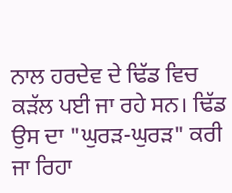ਨਾਲ ਹਰਦੇਵ ਦੇ ਢਿੱਡ ਵਿਚ ਕੜੱਲ ਪਈ ਜਾ ਰਹੇ ਸਨ। ਢਿੱਡ ਉਸ ਦਾ "ਘੁਰੜ-ਘੁਰੜ" ਕਰੀ ਜਾ ਰਿਹਾ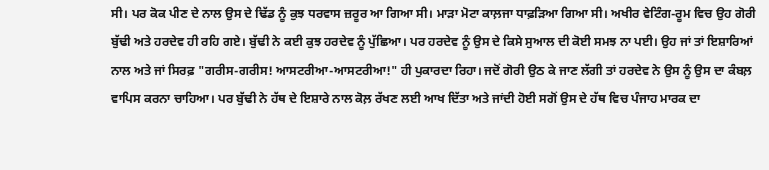ਸੀ। ਪਰ ਕੋਕ ਪੀਣ ਦੇ ਨਾਲ ਉਸ ਦੇ ਢਿੱਡ ਨੂੰ ਕੁਝ ਧਰਵਾਸ ਜ਼ਰੂਰ ਆ ਗਿਆ ਸੀ। ਮਾੜਾ ਮੋਟਾ ਕਾਲ਼ਜਾ ਧਾਫ਼ੜਿਆ ਗਿਆ ਸੀ। ਅਖੀਰ ਵੇਟਿੰਗ-ਰੂਮ ਵਿਚ ਉਹ ਗੋਰੀ ਬੁੱਢੀ ਅਤੇ ਹਰਦੇਵ ਹੀ ਰਹਿ ਗਏ। ਬੁੱਢੀ ਨੇ ਕਈ ਕੁਝ ਹਰਦੇਵ ਨੂੰ ਪੁੱਛਿਆ। ਪਰ ਹਰਦੇਵ ਨੂੰ ਉਸ ਦੇ ਕਿਸੇ ਸੁਆਲ ਦੀ ਕੋਈ ਸਮਝ ਨਾ ਪਈ। ਉਹ ਜਾਂ ਤਾਂ ਇਸ਼ਾਰਿਆਂ ਨਾਲ ਅਤੇ ਜਾਂ ਸਿਰਫ਼ "ਗਰੀਸ-ਗਰੀਸ! ਆਸਟਰੀਆ-ਆਸਟਰੀਆ!" ਹੀ ਪੁਕਾਰਦਾ ਰਿਹਾ। ਜਦੋਂ ਗੋਰੀ ਉਠ ਕੇ ਜਾਣ ਲੱਗੀ ਤਾਂ ਹਰਦੇਵ ਨੇ ਉਸ ਨੂੰ ਉਸ ਦਾ ਕੰਬਲ਼ ਵਾਪਿਸ ਕਰਨਾ ਚਾਹਿਆ। ਪਰ ਬੁੱਢੀ ਨੇ ਹੱਥ ਦੇ ਇਸ਼ਾਰੇ ਨਾਲ ਕੋਲ਼ ਰੱਖਣ ਲਈ ਆਖ ਦਿੱਤਾ ਅਤੇ ਜਾਂਦੀ ਹੋਈ ਸਗੋਂ ਉਸ ਦੇ ਹੱਥ ਵਿਚ ਪੰਜਾਹ ਮਾਰਕ ਦਾ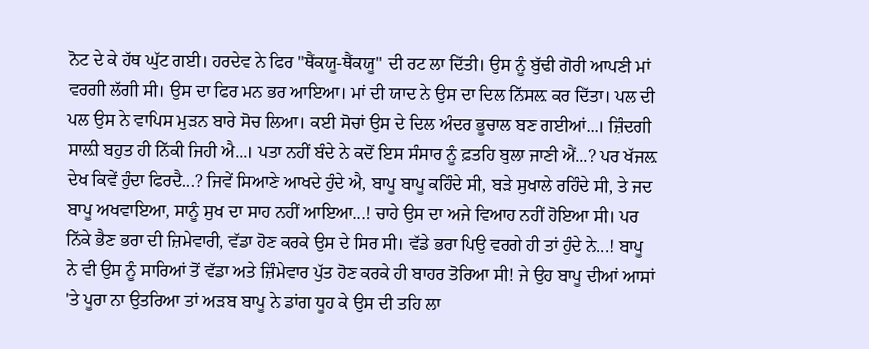ਨੋਟ ਦੇ ਕੇ ਹੱਥ ਘੁੱਟ ਗਈ। ਹਰਦੇਵ ਨੇ ਫਿਰ "ਥੈਂਕਯੂ-ਥੈਂਕਯੂ" ਦੀ ਰਟ ਲਾ ਦਿੱਤੀ। ਉਸ ਨੂੰ ਬੁੱਢੀ ਗੋਰੀ ਆਪਣੀ ਮਾਂ ਵਰਗੀ ਲੱਗੀ ਸੀ। ਉਸ ਦਾ ਫਿਰ ਮਨ ਭਰ ਆਇਆ। ਮਾਂ ਦੀ ਯਾਦ ਨੇ ਉਸ ਦਾ ਦਿਲ ਨਿੱਸਲ਼ ਕਰ ਦਿੱਤਾ। ਪਲ ਦੀ ਪਲ ਉਸ ਨੇ ਵਾਪਿਸ ਮੁੜਨ ਬਾਰੇ ਸੋਚ ਲਿਆ। ਕਈ ਸੋਚਾਂ ਉਸ ਦੇ ਦਿਲ ਅੰਦਰ ਭੂਚਾਲ ਬਣ ਗਈਆਂ...। ਜ਼ਿੰਦਗੀ ਸਾਲ਼ੀ ਬਹੁਤ ਹੀ ਨਿੱਕੀ ਜਿਹੀ ਐ...। ਪਤਾ ਨਹੀਂ ਬੰਦੇ ਨੇ ਕਦੋਂ ਇਸ ਸੰਸਾਰ ਨੂੰ ਫ਼ਤਹਿ ਬੁਲਾ ਜਾਣੀ ਐਂ...? ਪਰ ਖੱਜਲ਼ ਦੇਖ ਕਿਵੇਂ ਹੁੰਦਾ ਫਿਰਦੈ...? ਜਿਵੇਂ ਸਿਆਣੇ ਆਖਦੇ ਹੁੰਦੇ ਐ, ਬਾਪੂ ਬਾਪੂ ਕਹਿੰਦੇ ਸੀ, ਬੜੇ ਸੁਖਾਲੇ ਰਹਿੰਦੇ ਸੀ, ਤੇ ਜਦ ਬਾਪੂ ਅਖਵਾਇਆ, ਸਾਨੂੰ ਸੁਖ ਦਾ ਸਾਹ ਨਹੀਂ ਆਇਆ...! ਚਾਹੇ ਉਸ ਦਾ ਅਜੇ ਵਿਆਹ ਨਹੀਂ ਹੋਇਆ ਸੀ। ਪਰ ਨਿੱਕੇ ਭੈਣ ਭਰਾ ਦੀ ਜ਼ਿਮੇਵਾਰੀ, ਵੱਡਾ ਹੋਣ ਕਰਕੇ ਉਸ ਦੇ ਸਿਰ ਸੀ। ਵੱਡੇ ਭਰਾ ਪਿਉ ਵਰਗੇ ਹੀ ਤਾਂ ਹੁੰਦੇ ਨੇ...! ਬਾਪੂ ਨੇ ਵੀ ਉਸ ਨੂੰ ਸਾਰਿਆਂ ਤੋਂ ਵੱਡਾ ਅਤੇ ਜ਼ਿੰਮੇਵਾਰ ਪੁੱਤ ਹੋਣ ਕਰਕੇ ਹੀ ਬਾਹਰ ਤੋਰਿਆ ਸੀ! ਜੇ ਉਹ ਬਾਪੂ ਦੀਆਂ ਆਸਾਂ 'ਤੇ ਪੂਰਾ ਨਾ ਉਤਰਿਆ ਤਾਂ ਅੜਬ ਬਾਪੂ ਨੇ ਡਾਂਗ ਧੂਹ ਕੇ ਉਸ ਦੀ ਤਹਿ ਲਾ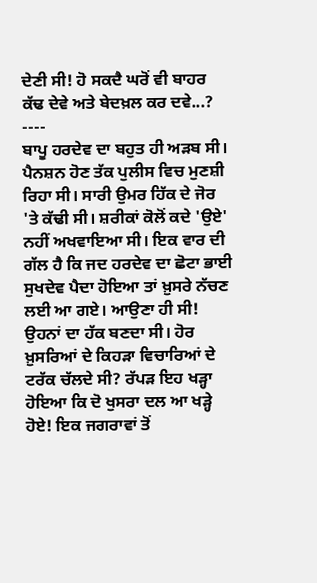ਦੇਣੀ ਸੀ! ਹੋ ਸਕਦੈ ਘਰੋਂ ਵੀ ਬਾਹਰ ਕੱਢ ਦੇਵੇ ਅਤੇ ਬੇਦਖ਼ਲ ਕਰ ਦਵੇ...?
----
ਬਾਪੂ ਹਰਦੇਵ ਦਾ ਬਹੁਤ ਹੀ ਅੜਬ ਸੀ। ਪੈਨਸ਼ਨ ਹੋਣ ਤੱਕ ਪੁਲੀਸ ਵਿਚ ਮੁਣਸ਼ੀ ਰਿਹਾ ਸੀ। ਸਾਰੀ ਉਮਰ ਹਿੱਕ ਦੇ ਜੋਰ 'ਤੇ ਕੱਢੀ ਸੀ। ਸ਼ਰੀਕਾਂ ਕੋਲੋਂ ਕਦੇ 'ਉਏ' ਨਹੀਂ ਅਖਵਾਇਆ ਸੀ। ਇਕ ਵਾਰ ਦੀ ਗੱਲ ਹੈ ਕਿ ਜਦ ਹਰਦੇਵ ਦਾ ਛੋਟਾ ਭਾਈ ਸੁਖਦੇਵ ਪੈਦਾ ਹੋਇਆ ਤਾਂ ਖ਼ੁਸਰੇ ਨੱਚਣ ਲਈ ਆ ਗਏ। ਆਉਣਾ ਹੀ ਸੀ! ਉਹਨਾਂ ਦਾ ਹੱਕ ਬਣਦਾ ਸੀ। ਹੋਰ ਖ਼ੁਸਰਿਆਂ ਦੇ ਕਿਹੜਾ ਵਿਚਾਰਿਆਂ ਦੇ ਟਰੱਕ ਚੱਲਦੇ ਸੀ? ਰੱਪੜ ਇਹ ਖੜ੍ਹਾ ਹੋਇਆ ਕਿ ਦੋ ਖੁਸਰਾ ਦਲ ਆ ਖੜ੍ਹੇ ਹੋਏ! ਇਕ ਜਗਰਾਵਾਂ ਤੋਂ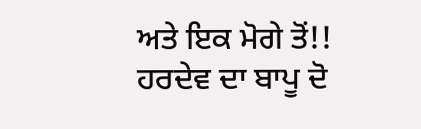ਅਤੇ ਇਕ ਮੋਗੇ ਤੋਂ!! ਹਰਦੇਵ ਦਾ ਬਾਪੂ ਦੋ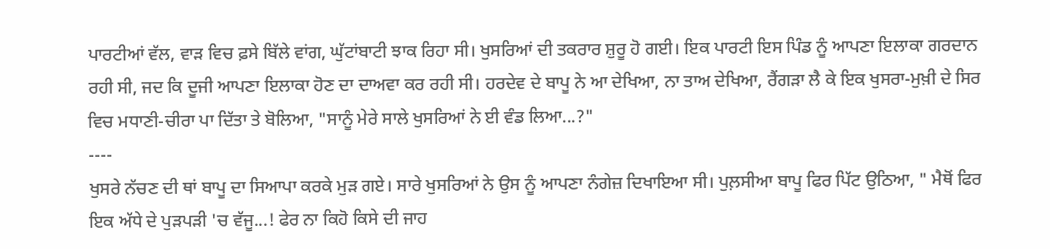ਪਾਰਟੀਆਂ ਵੱਲ, ਵਾੜ ਵਿਚ ਫ਼ਸੇ ਬਿੱਲੇ ਵਾਂਗ, ਘੁੱਟਾਂਬਾਟੀ ਝਾਕ ਰਿਹਾ ਸੀ। ਖੁਸਰਿਆਂ ਦੀ ਤਕਰਾਰ ਸ਼ੁਰੂ ਹੋ ਗਈ। ਇਕ ਪਾਰਟੀ ਇਸ ਪਿੰਡ ਨੂੰ ਆਪਣਾ ਇਲਾਕਾ ਗਰਦਾਨ ਰਹੀ ਸੀ, ਜਦ ਕਿ ਦੂਜੀ ਆਪਣਾ ਇਲਾਕਾ ਹੋਣ ਦਾ ਦਾਅਵਾ ਕਰ ਰਹੀ ਸੀ। ਹਰਦੇਵ ਦੇ ਬਾਪੂ ਨੇ ਆ ਦੇਖਿਆ, ਨਾ ਤਾਅ ਦੇਖਿਆ, ਰੈਂਗੜਾ ਲੈ ਕੇ ਇਕ ਖੁਸਰਾ-ਮੁਖ਼ੀ ਦੇ ਸਿਰ ਵਿਚ ਮਧਾਣੀ-ਚੀਰਾ ਪਾ ਦਿੱਤਾ ਤੇ ਬੋਲਿਆ, "ਸਾਨੂੰ ਮੇਰੇ ਸਾਲੇ ਖੁਸਰਿਆਂ ਨੇ ਈ ਵੰਡ ਲਿਆ...?"
----
ਖੁਸਰੇ ਨੱਚਣ ਦੀ ਥਾਂ ਬਾਪੂ ਦਾ ਸਿਆਪਾ ਕਰਕੇ ਮੁੜ ਗਏ। ਸਾਰੇ ਖੁਸਰਿਆਂ ਨੇ ਉਸ ਨੂੰ ਆਪਣਾ ਨੰਗੇਜ਼ ਦਿਖਾਇਆ ਸੀ। ਪੁਲ਼ਸੀਆ ਬਾਪੂ ਫਿਰ ਪਿੱਟ ਉਠਿਆ, " ਮੈਥੋਂ ਫਿਰ ਇਕ ਅੱਧੇ ਦੇ ਪੁੜਪੜੀ 'ਚ ਵੱਜੂ...! ਫੇਰ ਨਾ ਕਿਹੋ ਕਿਸੇ ਦੀ ਜਾਹ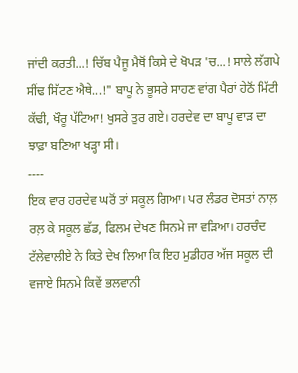ਜਾਂਦੀ ਕਰਤੀ...! ਚਿੱਬ ਪੈਜੂ ਮੈਥੋਂ ਕਿਸੇ ਦੇ ਖੋਪੜ 'ਚ...! ਸਾਲੇ ਲੱਗਪੇ ਸੀਂਢ ਸਿੱਟਣ ਐਥੇ...!" ਬਾਪੂ ਨੇ ਭੂਸਰੇ ਸਾਹਣ ਵਾਂਗ ਪੈਰਾਂ ਹੇਠੋਂ ਮਿੱਟੀ ਕੱਢੀ, ਖੌਰੂ ਪੱਟਿਆ! ਖੁਸਰੇ ਤੁਰ ਗਏ। ਹਰਦੇਵ ਦਾ ਬਾਪੂ ਵਾੜ ਦਾ ਝਾਫ਼ਾ ਬਣਿਆ ਖੜ੍ਹਾ ਸੀ।
----
ਇਕ ਵਾਰ ਹਰਦੇਵ ਘਰੋਂ ਤਾਂ ਸਕੂਲ ਗਿਆ। ਪਰ ਲੰਡਰ ਦੋਸਤਾਂ ਨਾਲ਼ ਰਲ਼ ਕੇ ਸਕੂਲ ਛੱਡ, ਫਿਲਮ ਦੇਖਣ ਸਿਨਮੇ ਜਾ ਵੜਿਆ। ਹਰਚੰਦ ਟੱਲੇਵਾਲੀਏ ਨੇ ਕਿਤੇ ਦੇਖ ਲਿਆ ਕਿ ਇਹ ਮੁਡੀਹਰ ਅੱਜ ਸਕੂਲ ਦੀ ਵਜਾਏ ਸਿਨਮੇ ਕਿਵੇਂ ਭਲਵਾਨੀ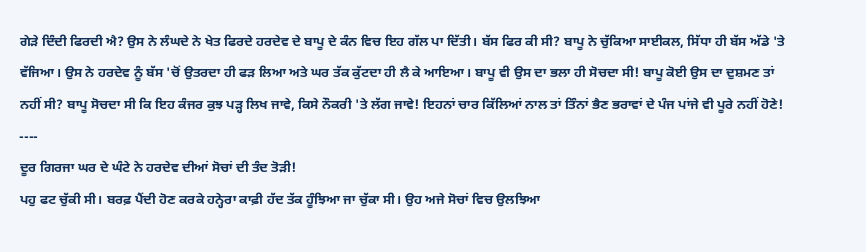ਗੇੜੇ ਦਿੰਦੀ ਫਿਰਦੀ ਐ? ਉਸ ਨੇ ਲੰਘਦੇ ਨੇ ਖੇਤ ਫਿਰਦੇ ਹਰਦੇਵ ਦੇ ਬਾਪੂ ਦੇ ਕੰਨ ਵਿਚ ਇਹ ਗੱਲ ਪਾ ਦਿੱਤੀ। ਬੱਸ ਫਿਰ ਕੀ ਸੀ? ਬਾਪੂ ਨੇ ਚੁੱਕਿਆ ਸਾਈਕਲ, ਸਿੱਧਾ ਹੀ ਬੱਸ ਅੱਡੇ 'ਤੇ ਵੱਜਿਆ। ਉਸ ਨੇ ਹਰਦੇਵ ਨੂੰ ਬੱਸ 'ਚੋਂ ਉਤਰਦਾ ਹੀ ਫੜ ਲਿਆ ਅਤੇ ਘਰ ਤੱਕ ਕੁੱਟਦਾ ਹੀ ਲੈ ਕੇ ਆਇਆ। ਬਾਪੂ ਵੀ ਉਸ ਦਾ ਭਲਾ ਹੀ ਸੋਚਦਾ ਸੀ! ਬਾਪੂ ਕੋਈ ਉਸ ਦਾ ਦੁਸ਼ਮਣ ਤਾਂ ਨਹੀਂ ਸੀ? ਬਾਪੂ ਸੋਚਦਾ ਸੀ ਕਿ ਇਹ ਕੰਜਰ ਕੁਝ ਪੜ੍ਹ ਲਿਖ ਜਾਵੇ, ਕਿਸੇ ਨੌਕਰੀ 'ਤੇ ਲੱਗ ਜਾਵੇ! ਇਹਨਾਂ ਚਾਰ ਕਿੱਲਿਆਂ ਨਾਲ ਤਾਂ ਤਿੰਨਾਂ ਭੈਣ ਭਰਾਵਾਂ ਦੇ ਪੰਜ ਪਾਂਜੇ ਵੀ ਪੂਰੇ ਨਹੀਂ ਹੋਣੇ!
----
ਦੂਰ ਗਿਰਜਾ ਘਰ ਦੇ ਘੰਟੇ ਨੇ ਹਰਦੇਵ ਦੀਆਂ ਸੋਚਾਂ ਦੀ ਤੰਦ ਤੋੜੀ!
ਪਹੁ ਫਟ ਚੁੱਕੀ ਸੀ। ਬਰਫ਼ ਪੈਂਦੀ ਹੋਣ ਕਰਕੇ ਹਨ੍ਹੇਰਾ ਕਾਫ਼ੀ ਹੱਦ ਤੱਕ ਹੂੰਝਿਆ ਜਾ ਚੁੱਕਾ ਸੀ। ਉਹ ਅਜੇ ਸੋਚਾਂ ਵਿਚ ਉਲਝਿਆ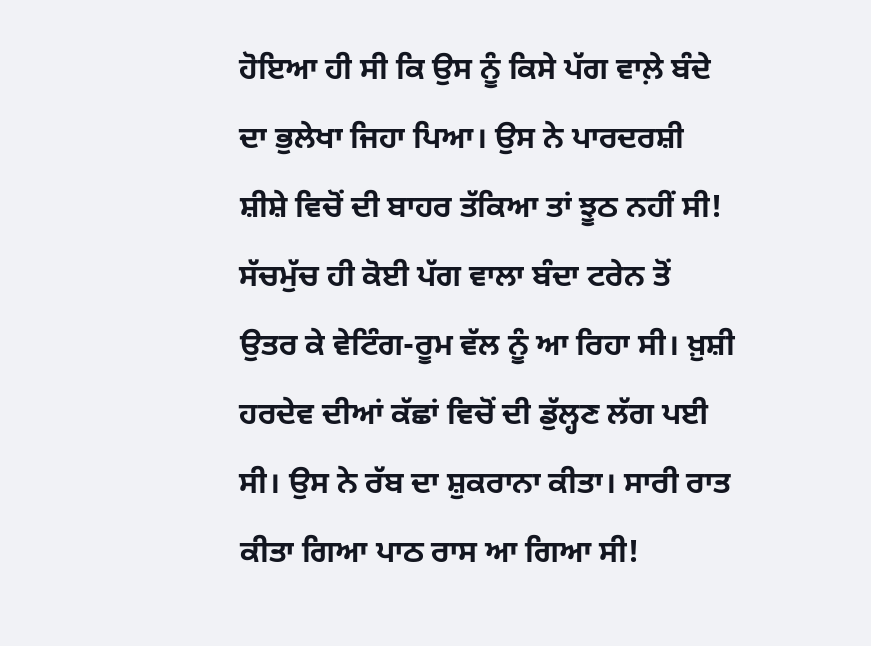ਹੋਇਆ ਹੀ ਸੀ ਕਿ ਉਸ ਨੂੰ ਕਿਸੇ ਪੱਗ ਵਾਲ਼ੇ ਬੰਦੇ ਦਾ ਭੁਲੇਖਾ ਜਿਹਾ ਪਿਆ। ਉਸ ਨੇ ਪਾਰਦਰਸ਼ੀ ਸ਼ੀਸ਼ੇ ਵਿਚੋਂ ਦੀ ਬਾਹਰ ਤੱਕਿਆ ਤਾਂ ਝੂਠ ਨਹੀਂ ਸੀ! ਸੱਚਮੁੱਚ ਹੀ ਕੋਈ ਪੱਗ ਵਾਲਾ ਬੰਦਾ ਟਰੇਨ ਤੋਂ ਉਤਰ ਕੇ ਵੇਟਿੰਗ-ਰੂਮ ਵੱਲ ਨੂੰ ਆ ਰਿਹਾ ਸੀ। ਖ਼ੁਸ਼ੀ ਹਰਦੇਵ ਦੀਆਂ ਕੱਛਾਂ ਵਿਚੋਂ ਦੀ ਡੁੱਲ੍ਹਣ ਲੱਗ ਪਈ ਸੀ। ਉਸ ਨੇ ਰੱਬ ਦਾ ਸ਼ੁਕਰਾਨਾ ਕੀਤਾ। ਸਾਰੀ ਰਾਤ ਕੀਤਾ ਗਿਆ ਪਾਠ ਰਾਸ ਆ ਗਿਆ ਸੀ!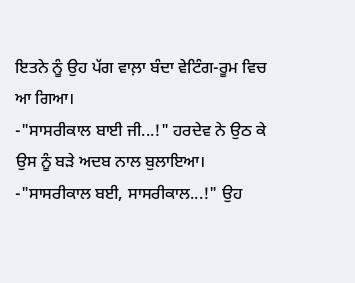ਇਤਨੇ ਨੂੰ ਉਹ ਪੱਗ ਵਾਲ਼ਾ ਬੰਦਾ ਵੇਟਿੰਗ-ਰੂਮ ਵਿਚ ਆ ਗਿਆ।
-"ਸਾਸਰੀਕਾਲ ਬਾਈ ਜੀ...!" ਹਰਦੇਵ ਨੇ ਉਠ ਕੇ ਉਸ ਨੂੰ ਬੜੇ ਅਦਬ ਨਾਲ ਬੁਲਾਇਆ।
-"ਸਾਸਰੀਕਾਲ ਬਈ, ਸਾਸਰੀਕਾਲ...!" ਉਹ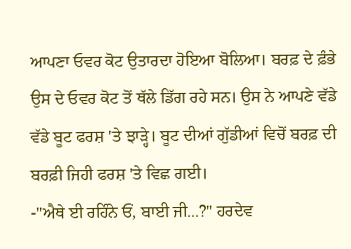ਆਪਣਾ ਓਵਰ ਕੋਟ ਉਤਾਰਦਾ ਹੋਇਆ ਬੋਲਿਆ। ਬਰਫ਼ ਦੇ ਫ਼ੰਭੇ ਉਸ ਦੇ ਓਵਰ ਕੋਟ ਤੋਂ ਥੱਲੇ ਡਿੱਗ ਰਹੇ ਸਨ। ਉਸ ਨੇ ਆਪਣੇ ਵੱਡੇ ਵੱਡੇ ਬੂਟ ਫਰਸ਼ 'ਤੇ ਝਾੜ੍ਹੇ। ਬੂਟ ਦੀਆਂ ਗੁੱਡੀਆਂ ਵਿਚੋਂ ਬਰਫ਼ ਦੀ ਬਰਫ਼ੀ ਜਿਹੀ ਫਰਸ਼ 'ਤੇ ਵਿਛ ਗਈ।
-"ਐਥੇ ਈ ਰਹਿੰਨੇ ਓਂ, ਬਾਈ ਜੀ...?" ਹਰਦੇਵ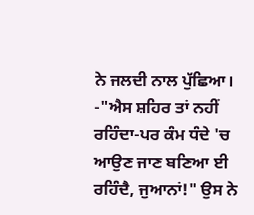ਨੇ ਜਲਦੀ ਨਾਲ ਪੁੱਛਿਆ।
-"ਐਸ ਸ਼ਹਿਰ ਤਾਂ ਨਹੀਂ ਰਹਿੰਦਾ-ਪਰ ਕੰਮ ਧੰਦੇ 'ਚ ਆਉਣ ਜਾਣ ਬਣਿਆ ਈ ਰਹਿੰਦੈ, ਜੁਆਨਾਂ!" ਉਸ ਨੇ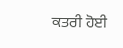ਕਤਰੀ ਹੋਈ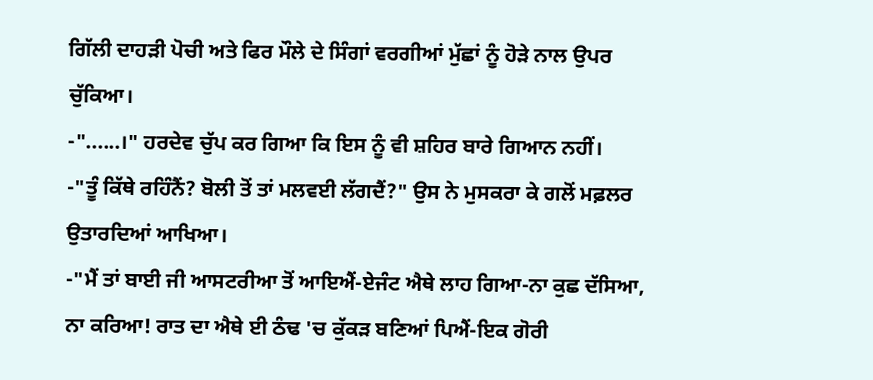ਗਿੱਲੀ ਦਾਹੜੀ ਪੋਚੀ ਅਤੇ ਫਿਰ ਮੌਲੇ ਦੇ ਸਿੰਗਾਂ ਵਰਗੀਆਂ ਮੁੱਛਾਂ ਨੂੰ ਹੋੜੇ ਨਾਲ ਉਪਰ ਚੁੱਕਿਆ।
-"......।" ਹਰਦੇਵ ਚੁੱਪ ਕਰ ਗਿਆ ਕਿ ਇਸ ਨੂੰ ਵੀ ਸ਼ਹਿਰ ਬਾਰੇ ਗਿਆਨ ਨਹੀਂ।
-"ਤੂੰ ਕਿੱਥੇ ਰਹਿੰਨੈਂ? ਬੋਲੀ ਤੋਂ ਤਾਂ ਮਲਵਈ ਲੱਗਦੈਂ?" ਉਸ ਨੇ ਮੁਸਕਰਾ ਕੇ ਗਲੋਂ ਮਫ਼ਲਰ ਉਤਾਰਦਿਆਂ ਆਖਿਆ।
-"ਮੈਂ ਤਾਂ ਬਾਈ ਜੀ ਆਸਟਰੀਆ ਤੋਂ ਆਇਐਂ-ਏਜੰਟ ਐਥੇ ਲਾਹ ਗਿਆ-ਨਾ ਕੁਛ ਦੱਸਿਆ, ਨਾ ਕਰਿਆ! ਰਾਤ ਦਾ ਐਥੇ ਈ ਠੰਢ 'ਚ ਕੁੱਕੜ ਬਣਿਆਂ ਪਿਐਂ-ਇਕ ਗੋਰੀ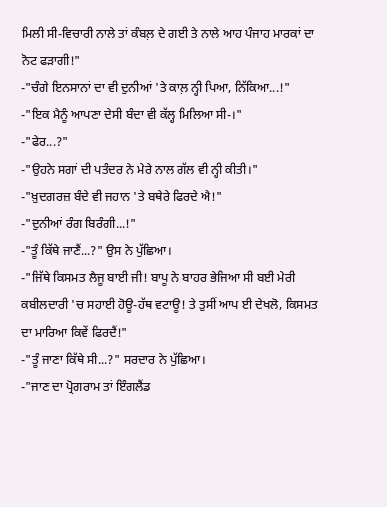ਮਿਲੀ ਸੀ-ਵਿਚਾਰੀ ਨਾਲੇ ਤਾਂ ਕੰਬਲ਼ ਦੇ ਗਈ ਤੇ ਨਾਲੇ ਆਹ ਪੰਜਾਹ ਮਾਰਕਾਂ ਦਾ ਨੋਟ ਫੜਾਗੀ!"
-"ਚੰਗੇ ਇਨਸਾਨਾਂ ਦਾ ਵੀ ਦੁਨੀਆਂ 'ਤੇ ਕਾਲ਼ ਨ੍ਹੀ ਪਿਆ, ਨਿੱਕਿਆ...!"
-"ਇਕ ਮੈਨੂੰ ਆਪਣਾ ਦੇਸੀ ਬੰਦਾ ਵੀ ਕੱਲ੍ਹ ਮਿਲਿਆ ਸੀ-।"
-"ਫੇਰ...?"
-"ਉਹਨੇ ਸਗਾਂ ਦੀ ਪਤੰਦਰ ਨੇ ਮੇਰੇ ਨਾਲ ਗੱਲ ਵੀ ਨ੍ਹੀ ਕੀਤੀ।"
-"ਖ਼ੁਦਗਰਜ਼ ਬੰਦੇ ਵੀ ਜਹਾਨ 'ਤੇ ਬਥੇਰੇ ਫਿਰਦੇ ਐ!"
-"ਦੁਨੀਆਂ ਰੰਗ ਬਿਰੰਗੀ...!"
-"ਤੂੰ ਕਿੱਥੇ ਜਾਣੈਂ...?" ਉਸ ਨੇ ਪੁੱਛਿਆ।
-"ਜਿੱਥੇ ਕਿਸਮਤ ਲੈਜੂ ਬਾਈ ਜੀ! ਬਾਪੂ ਨੇ ਬਾਹਰ ਭੇਜਿਆ ਸੀ ਬਈ ਮੇਰੀ ਕਬੀਲਦਾਰੀ 'ਚ ਸਹਾਈ ਹੋਊ-ਹੱਥ ਵਟਾਊ! ਤੇ ਤੁਸੀਂ ਆਪ ਈ ਦੇਖਲੋ, ਕਿਸਮਤ ਦਾ ਮਾਰਿਆ ਕਿਵੇਂ ਫਿਰਦੈਂ!"
-"ਤੂੰ ਜਾਣਾ ਕਿੱਥੇ ਸੀ...?" ਸਰਦਾਰ ਨੇ ਪੁੱਛਿਆ।
-"ਜਾਣ ਦਾ ਪ੍ਰੋਗਰਾਮ ਤਾਂ ਇੰਗਲੈਂਡ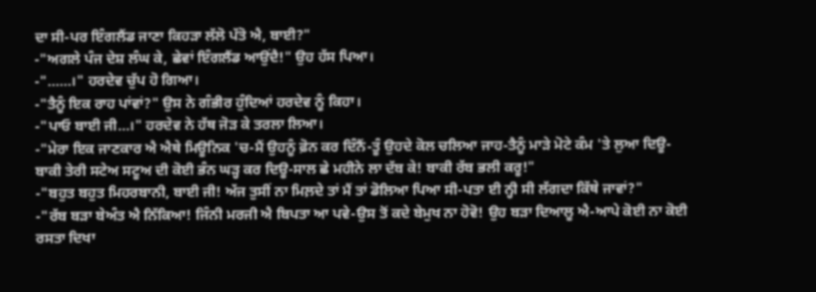ਦਾ ਸੀ-ਪਰ ਇੰਗਲੈਂਡ ਜਾਣਾ ਕਿਹੜਾ ਲੱਲੋ ਪੱਤੋ ਐ, ਬਾਈ?"
-"ਅਗਲੇ ਪੰਜ ਦੇਸ਼ ਲੰਘ ਕੇ, ਛੇਵਾਂ ਇੰਗਲੈਂਡ ਆਉਂਦੈ!" ਉਹ ਹੱਸ ਪਿਆ।
-"......।" ਹਰਦੇਵ ਚੁੱਪ ਹੋ ਗਿਆ।
-"ਤੈਨੂੰ ਇਕ ਰਾਹ ਪਾਂਵਾਂ?" ਉਸ ਨੇ ਗੰਭੀਰ ਹੁੰਦਿਆਂ ਹਰਦੇਵ ਨੂੰ ਕਿਹਾ।
-"ਪਾਓ ਬਾਈ ਜੀ...।" ਹਰਦੇਵ ਨੇ ਹੱਥ ਜੋੜ ਕੇ ਤਰਲਾ ਲਿਆ।
-"ਮੇਰਾ ਇਕ ਜਾਣਕਾਰ ਐ ਐਥੇ ਮਿਊਨਿਕ 'ਚ-ਮੈਂ ਉਹਨੂੰ ਫ਼ੋਨ ਕਰ ਦਿੰਨੈਂ-ਤੂੰ ਉਹਦੇ ਕੋਲ ਚਲਿਆ ਜਾਹ-ਤੈਨੂੰ ਮਾੜੇ ਮੋਟੇ ਕੰਮ 'ਤੇ ਲੁਆ ਦਿਊ-ਬਾਕੀ ਤੇਰੀ ਸਟੇਅ ਸਟੂਅ ਦੀ ਕੋਈ ਭੰਨ ਘੜ੍ਹ ਕਰ ਦਿਊ-ਸਾਲ ਛੇ ਮਹੀਨੇ ਲਾ ਦੱਬ ਕੇ! ਬਾਕੀ ਰੱਬ ਭਲੀ ਕਰੂ!"
-"ਬਹੁਤ ਬਹੁਤ ਮਿਹਰਬਾਨੀ, ਬਾਈ ਜੀ! ਅੱਜ ਤੁਸੀਂ ਨਾ ਮਿਲ਼ਦੇ ਤਾਂ ਮੈਂ ਤਾਂ ਡੋਲਿਆ ਪਿਆ ਸੀ-ਪਤਾ ਈ ਨ੍ਹੀ ਸੀ ਲੱਗਦਾ ਕਿੱਥੇ ਜਾਵਾਂ?"
-"ਰੱਬ ਬੜਾ ਬੇਅੰਤ ਐ ਨਿੱਕਿਆ! ਜਿੰਨੀ ਮਰਜੀ ਐ ਬਿਪਤਾ ਆ ਪਵੇ-ਉਸ ਤੋਂ ਕਦੇ ਬੇਮੁਖ ਨਾ ਹੋਵੋ! ਉਹ ਬੜਾ ਦਿਆਲੂ ਐ-ਆਪੇ ਕੋਈ ਨਾ ਕੋਈ ਰਸਤਾ ਦਿਖਾ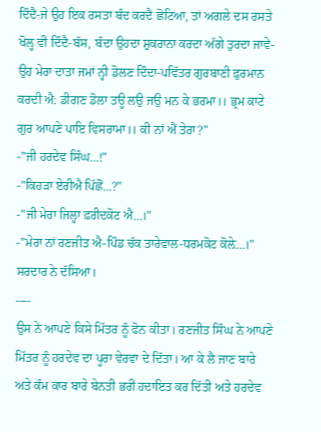ਦਿੰਦੈ-ਜੇ ਉਹ ਇਕ ਰਸਤਾ ਬੰਦ ਕਰਦੈ ਛੋਟਿਆ, ਤਾਂ ਅਗਲੇ ਦਸ ਰਸਤੇ ਖੋਲ੍ਹ ਵੀ ਦਿੰਦੈ-ਬੱਸ, ਬੰਦਾ ਉਹਦਾ ਸ਼ੁਕਰਾਨਾ ਕਰਦਾ ਅੱਗੇ ਤੁਰਦਾ ਜਾਵੇ-ਉਹ ਮੇਰਾ ਦਾਤਾ ਜਮਾਂ ਨ੍ਹੀ ਡੋਲਣ ਦਿੰਦਾ-ਪਵਿੱਤਰ ਗੁਰਬਾਣੀ ਫ਼ੁਰਮਾਨ ਕਰਦੀ ਐ: ਡੀਗਣ ਡੋਲਾ ਤਊ ਲਉ ਜਉ ਮਨ ਕੇ ਭਰਮਾ।। ਭ੍ਰਮ ਕਾਟੇ ਗੁਰ ਆਪਣੇ ਪਾਇ ਵਿਸਰਾਮਾ।। ਕੀ ਨਾਂ ਐਂ ਤੇਰਾ?"
-"ਜੀ ਹਰਦੇਵ ਸਿੰਘ...!"
-"ਕਿਹੜਾ ਏਰੀਐ ਪਿੱਛੋਂ...?"
-"ਜੀ ਮੇਰਾ ਜਿਲ੍ਹਾ ਫ਼ਰੀਦਕੋਟ ਐ...।"
-"ਮੇਰਾ ਨਾਂ ਰਣਜੀਤ ਐ-ਪਿੰਡ ਚੱਕ ਤਾਰੇਵਾਲ-ਧਰਮਕੋਟ ਕੋਲ਼ੇ...।" ਸਰਦਾਰ ਨੇ ਦੱਸਿਆ।
----
ਉਸ ਨੇ ਆਪਣੇ ਕਿਸੇ ਮਿੱਤਰ ਨੂੰ ਫੋਨ ਕੀਤਾ। ਰਣਜੀਤ ਸਿੰਘ ਨੇ ਆਪਣੇ ਮਿੱਤਰ ਨੂੰ ਹਰਦੇਵ ਦਾ ਪੂਰਾ ਵੇਰਵਾ ਦੇ ਦਿੱਤਾ। ਆ ਕੇ ਲੈ ਜਾਣ ਬਾਰੇ ਅਤੇ ਕੰਮ ਕਾਰ ਬਾਰੇ ਬੇਨਤੀ ਭਰੀ ਹਦਾਇਤ ਕਰ ਦਿੱਤੀ ਅਤੇ ਹਰਦੇਵ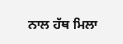ਨਾਲ ਹੱਥ ਮਿਲਾ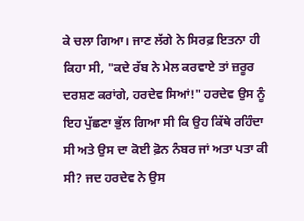ਕੇ ਚਲਾ ਗਿਆ। ਜਾਣ ਲੱਗੇ ਨੇ ਸਿਰਫ਼ ਇਤਨਾ ਹੀ ਕਿਹਾ ਸੀ, "ਕਦੇ ਰੱਬ ਨੇ ਮੇਲ ਕਰਵਾਏ ਤਾਂ ਜ਼ਰੂਰ ਦਰਸ਼ਣ ਕਰਾਂਗੇ, ਹਰਦੇਵ ਸਿਆਂ!" ਹਰਦੇਵ ਉਸ ਨੂੰ ਇਹ ਪੁੱਛਣਾ ਭੁੱਲ ਗਿਆ ਸੀ ਕਿ ਉਹ ਕਿੱਥੇ ਰਹਿੰਦਾ ਸੀ ਅਤੇ ਉਸ ਦਾ ਕੋਈ ਫ਼ੋਨ ਨੰਬਰ ਜਾਂ ਅਤਾ ਪਤਾ ਕੀ ਸੀ? ਜਦ ਹਰਦੇਵ ਨੇ ਉਸ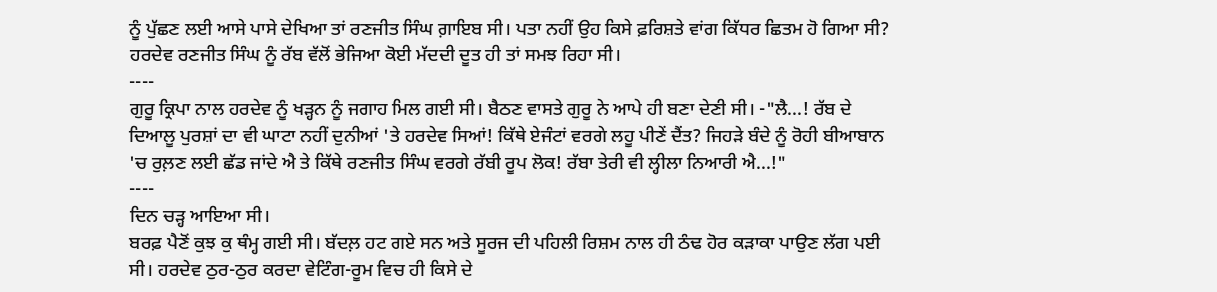ਨੂੰ ਪੁੱਛਣ ਲਈ ਆਸੇ ਪਾਸੇ ਦੇਖਿਆ ਤਾਂ ਰਣਜੀਤ ਸਿੰਘ ਗ਼ਾਇਬ ਸੀ। ਪਤਾ ਨਹੀਂ ਉਹ ਕਿਸੇ ਫ਼ਰਿਸ਼ਤੇ ਵਾਂਗ ਕਿੱਧਰ ਛਿਤਮ ਹੋ ਗਿਆ ਸੀ? ਹਰਦੇਵ ਰਣਜੀਤ ਸਿੰਘ ਨੂੰ ਰੱਬ ਵੱਲੋਂ ਭੇਜਿਆ ਕੋਈ ਮੱਦਦੀ ਦੂਤ ਹੀ ਤਾਂ ਸਮਝ ਰਿਹਾ ਸੀ।
----
ਗੁਰੂ ਕ੍ਰਿਪਾ ਨਾਲ ਹਰਦੇਵ ਨੂੰ ਖੜ੍ਹਨ ਨੂੰ ਜਗਾਹ ਮਿਲ ਗਈ ਸੀ। ਬੈਠਣ ਵਾਸਤੇ ਗੁਰੂ ਨੇ ਆਪੇ ਹੀ ਬਣਾ ਦੇਣੀ ਸੀ। -"ਲੈ...! ਰੱਬ ਦੇ ਦਿਆਲੂ ਪੁਰਸ਼ਾਂ ਦਾ ਵੀ ਘਾਟਾ ਨਹੀਂ ਦੁਨੀਆਂ 'ਤੇ ਹਰਦੇਵ ਸਿਆਂ! ਕਿੱਥੇ ਏਜੰਟਾਂ ਵਰਗੇ ਲਹੂ ਪੀਣੇਂ ਦੈਂਤ? ਜਿਹੜੇ ਬੰਦੇ ਨੂੰ ਰੋਹੀ ਬੀਆਬਾਨ 'ਚ ਰੁਲ਼ਣ ਲਈ ਛੱਡ ਜਾਂਦੇ ਐ ਤੇ ਕਿੱਥੇ ਰਣਜੀਤ ਸਿੰਘ ਵਰਗੇ ਰੱਬੀ ਰੂਪ ਲੋਕ! ਰੱਬਾ ਤੇਰੀ ਵੀ ਲ੍ਹੀਲਾ ਨਿਆਰੀ ਐ...!"
----
ਦਿਨ ਚੜ੍ਹ ਆਇਆ ਸੀ।
ਬਰਫ਼ ਪੈਣੋਂ ਕੁਝ ਕੁ ਥੰਮ੍ਹ ਗਈ ਸੀ। ਬੱਦਲ਼ ਹਟ ਗਏ ਸਨ ਅਤੇ ਸੂਰਜ ਦੀ ਪਹਿਲੀ ਰਿਸ਼ਮ ਨਾਲ ਹੀ ਠੰਢ ਹੋਰ ਕੜਾਕਾ ਪਾਉਣ ਲੱਗ ਪਈ ਸੀ। ਹਰਦੇਵ ਠੁਰ-ਠੁਰ ਕਰਦਾ ਵੇਟਿੰਗ-ਰੂਮ ਵਿਚ ਹੀ ਕਿਸੇ ਦੇ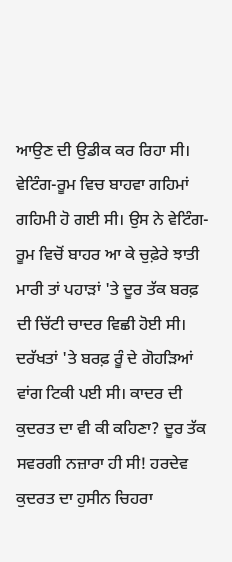ਆਉਣ ਦੀ ਉਡੀਕ ਕਰ ਰਿਹਾ ਸੀ। ਵੇਟਿੰਗ-ਰੂਮ ਵਿਚ ਬਾਹਵਾ ਗਹਿਮਾਂ ਗਹਿਮੀ ਹੋ ਗਈ ਸੀ। ਉਸ ਨੇ ਵੇਟਿੰਗ-ਰੂਮ ਵਿਚੋਂ ਬਾਹਰ ਆ ਕੇ ਚੁਫ਼ੇਰੇ ਝਾਤੀ ਮਾਰੀ ਤਾਂ ਪਹਾੜਾਂ 'ਤੇ ਦੂਰ ਤੱਕ ਬਰਫ਼ ਦੀ ਚਿੱਟੀ ਚਾਦਰ ਵਿਛੀ ਹੋਈ ਸੀ। ਦਰੱਖਤਾਂ 'ਤੇ ਬਰਫ਼ ਰੂੰ ਦੇ ਗੋਹੜਿਆਂ ਵਾਂਗ ਟਿਕੀ ਪਈ ਸੀ। ਕਾਦਰ ਦੀ ਕੁਦਰਤ ਦਾ ਵੀ ਕੀ ਕਹਿਣਾ? ਦੂਰ ਤੱਕ ਸਵਰਗੀ ਨਜ਼ਾਰਾ ਹੀ ਸੀ! ਹਰਦੇਵ ਕੁਦਰਤ ਦਾ ਹੁਸੀਨ ਚਿਹਰਾ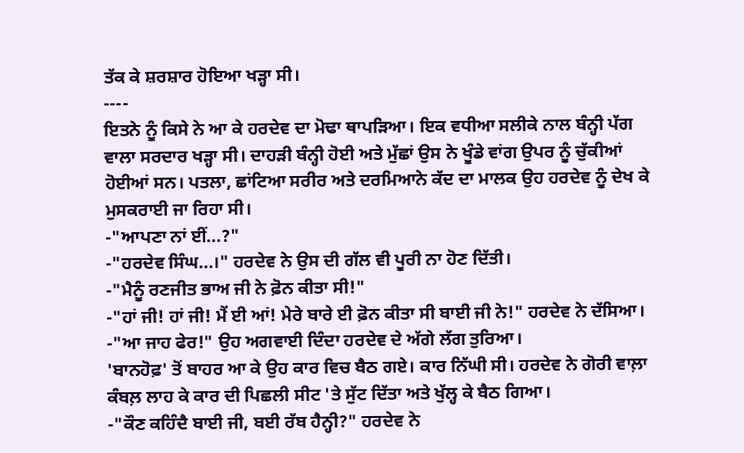ਤੱਕ ਕੇ ਸ਼ਰਸ਼ਾਰ ਹੋਇਆ ਖੜ੍ਹਾ ਸੀ।
----
ਇਤਨੇ ਨੂੰ ਕਿਸੇ ਨੇ ਆ ਕੇ ਹਰਦੇਵ ਦਾ ਮੋਢਾ ਥਾਪੜਿਆ। ਇਕ ਵਧੀਆ ਸਲੀਕੇ ਨਾਲ ਬੰਨ੍ਹੀ ਪੱਗ ਵਾਲਾ ਸਰਦਾਰ ਖੜ੍ਹਾ ਸੀ। ਦਾਹੜੀ ਬੰਨ੍ਹੀ ਹੋਈ ਅਤੇ ਮੁੱਛਾਂ ਉਸ ਨੇ ਖੂੰਡੇ ਵਾਂਗ ਉਪਰ ਨੂੰ ਚੁੱਕੀਆਂ ਹੋਈਆਂ ਸਨ। ਪਤਲਾ, ਛਾਂਟਿਆ ਸਰੀਰ ਅਤੇ ਦਰਮਿਆਨੇ ਕੱਦ ਦਾ ਮਾਲਕ ਉਹ ਹਰਦੇਵ ਨੂੰ ਦੇਖ ਕੇ ਮੁਸਕਰਾਈ ਜਾ ਰਿਹਾ ਸੀ।
-"ਆਪਣਾ ਨਾਂ ਈਂ...?"
-"ਹਰਦੇਵ ਸਿੰਘ...।" ਹਰਦੇਵ ਨੇ ਉਸ ਦੀ ਗੱਲ ਵੀ ਪੂਰੀ ਨਾ ਹੋਣ ਦਿੱਤੀ।
-"ਮੈਨੂੰ ਰਣਜੀਤ ਭਾਅ ਜੀ ਨੇ ਫ਼ੋਨ ਕੀਤਾ ਸੀ!"
-"ਹਾਂ ਜੀ! ਹਾਂ ਜੀ! ਮੈਂ ਈ ਆਂ! ਮੇਰੇ ਬਾਰੇ ਈ ਫ਼ੋਨ ਕੀਤਾ ਸੀ ਬਾਈ ਜੀ ਨੇ!" ਹਰਦੇਵ ਨੇ ਦੱਸਿਆ।
-"ਆ ਜਾਹ ਫੇਰ!" ਉਹ ਅਗਵਾਈ ਦਿੰਦਾ ਹਰਦੇਵ ਦੇ ਅੱਗੇ ਲੱਗ ਤੁਰਿਆ।
'ਬਾਨਹੋਫ਼' ਤੋਂ ਬਾਹਰ ਆ ਕੇ ਉਹ ਕਾਰ ਵਿਚ ਬੈਠ ਗਏ। ਕਾਰ ਨਿੱਘੀ ਸੀ। ਹਰਦੇਵ ਨੇ ਗੋਰੀ ਵਾਲ਼ਾ ਕੰਬਲ਼ ਲਾਹ ਕੇ ਕਾਰ ਦੀ ਪਿਛਲੀ ਸੀਟ 'ਤੇ ਸੁੱਟ ਦਿੱਤਾ ਅਤੇ ਖੁੱਲ੍ਹ ਕੇ ਬੈਠ ਗਿਆ।
-"ਕੌਣ ਕਹਿੰਦੈ ਬਾਈ ਜੀ, ਬਈ ਰੱਬ ਹੈਨ੍ਹੀ?" ਹਰਦੇਵ ਨੇ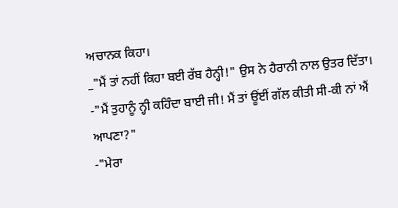ਅਚਾਨਕ ਕਿਹਾ।
_"ਮੈਂ ਤਾਂ ਨਹੀਂ ਕਿਹਾ ਬਈ ਰੱਬ ਹੈਨ੍ਹੀ!" ਉਸ ਨੇ ਹੈਰਾਨੀ ਨਾਲ ਉਤਰ ਦਿੱਤਾ।
-"ਮੈਂ ਤੁਹਾਨੂੰ ਨ੍ਹੀ ਕਹਿੰਦਾ ਬਾਈ ਜੀ! ਮੈਂ ਤਾਂ ਊਂਈਂ ਗੱਲ ਕੀਤੀ ਸੀ-ਕੀ ਨਾਂ ਐਂ ਆਪਣਾ?"
-"ਮੇਰਾ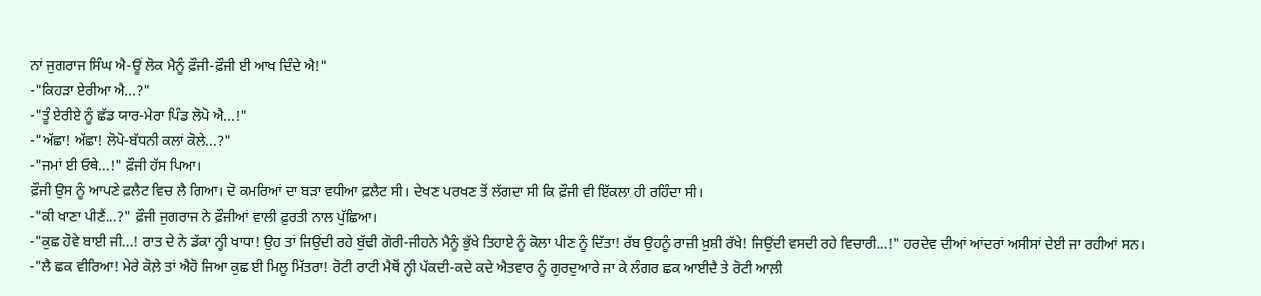ਨਾਂ ਜੁਗਰਾਜ ਸਿੰਘ ਐ-ਊਂ ਲੋਕ ਮੈਨੂੰ ਫ਼ੌਜੀ-ਫ਼ੌਜੀ ਈ ਆਖ ਦਿੰਦੇ ਐ!"
-"ਕਿਹੜਾ ਏਰੀਆ ਐ...?"
-"ਤੂੰ ਏਰੀਏ ਨੂੰ ਛੱਡ ਯਾਰ-ਮੇਰਾ ਪਿੰਡ ਲੋਪੋ ਐ...!"
-"ਅੱਛਾ! ਅੱਛਾ! ਲੋਪੋ-ਬੱਧਨੀ ਕਲਾਂ ਕੋਲੇ...?"
-"ਜਮਾਂ ਈ ਓਥੇ...!" ਫ਼ੌਜੀ ਹੱਸ ਪਿਆ।
ਫ਼ੌਜੀ ਉਸ ਨੂੰ ਆਪਣੇ ਫ਼ਲੈਟ ਵਿਚ ਲੈ ਗਿਆ। ਦੋ ਕਮਰਿਆਂ ਦਾ ਬੜਾ ਵਧੀਆ ਫ਼ਲੈਟ ਸੀ। ਦੇਖਣ ਪਰਖਣ ਤੋਂ ਲੱਗਦਾ ਸੀ ਕਿ ਫ਼ੌਜੀ ਵੀ ਇੱਕਲਾ ਹੀ ਰਹਿੰਦਾ ਸੀ।
-"ਕੀ ਖਾਣਾ ਪੀਣੈਂ...?" ਫ਼ੌਜੀ ਜੁਗਰਾਜ ਨੇ ਫ਼ੌਜੀਆਂ ਵਾਲੀ ਫ਼ੁਰਤੀ ਨਾਲ ਪੁੱਛਿਆ।
-"ਕੁਛ ਹੋਵੇ ਬਾਈ ਜੀ...! ਰਾਤ ਦੇ ਨੇ ਡੱਕਾ ਨ੍ਹੀ ਖਾਧਾ! ਉਹ ਤਾਂ ਜਿਉਂਦੀ ਰਹੇ ਬੁੱਢੀ ਗੋਰੀ-ਜੀਹਨੇ ਮੈਨੂੰ ਭੁੱਖੇ ਤਿਹਾਏ ਨੂੰ ਕੋਲਾ ਪੀਣ ਨੂੰ ਦਿੱਤਾ! ਰੱਬ ਉਹਨੂੰ ਰਾਜ਼ੀ ਖ਼ੁਸ਼ੀ ਰੱਖੇ! ਜਿਉਂਦੀ ਵਸਦੀ ਰਹੇ ਵਿਚਾਰੀ...!" ਹਰਦੇਵ ਦੀਆਂ ਆਂਦਰਾਂ ਅਸੀਸਾਂ ਦੇਈ ਜਾ ਰਹੀਆਂ ਸਨ।
-"ਲੈ ਛਕ ਵੀਰਿਆ! ਮੇਰੇ ਕੋਲ਼ੇ ਤਾਂ ਐਹੋ ਜਿਆ ਕੁਛ ਈ ਮਿਲੂ ਮਿੱਤਰਾ! ਰੋਟੀ ਰਾਟੀ ਮੈਥੋਂ ਨ੍ਹੀ ਪੱਕਦੀ-ਕਦੇ ਕਦੇ ਐਤਵਾਰ ਨੂੰ ਗੁਰਦੁਆਰੇ ਜਾ ਕੇ ਲੰਗਰ ਛਕ ਆਈਦੈ ਤੇ ਰੋਟੀ ਆਲ਼ੀ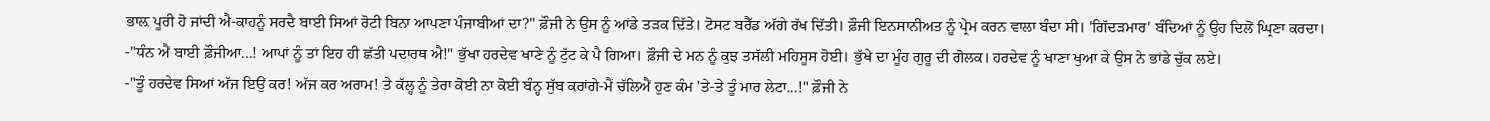ਭਾਲ਼ ਪੂਰੀ ਹੋ ਜਾਂਦੀ ਐ-ਕਾਹਨੂੰ ਸਰਦੈ ਬਾਈ ਸਿਆਂ ਰੋਟੀ ਬਿਨਾ ਆਪਣਾ ਪੰਜਾਬੀਆਂ ਦਾ?" ਫ਼ੌਜੀ ਨੇ ਉਸ ਨੂੰ ਆਂਡੇ ਤੜਕ ਦਿੱਤੇ। ਟੋਸਟ ਬਰੈੱਡ ਅੱਗੇ ਰੱਖ ਦਿੱਤੀ। ਫ਼ੌਜੀ ਇਨਸਾਨੀਅਤ ਨੂੰ ਪ੍ਰੇਮ ਕਰਨ ਵਾਲਾ ਬੰਦਾ ਸੀ। 'ਗਿੱਦੜਮਾਰ' ਬੰਦਿਆਂ ਨੂੰ ਉਹ ਦਿਲੋਂ ਘ੍ਰਿਣਾ ਕਰਦਾ।
-"ਧੰਨ ਐਂ ਬਾਈ ਫ਼ੌਜੀਆ...! ਆਪਾਂ ਨੂੰ ਤਾਂ ਇਹ ਹੀ ਛੱਤੀ ਪਦਾਰਥ ਐ!" ਭੁੱਖਾ ਹਰਦੇਵ ਖਾਣੇ ਨੂੰ ਟੁੱਟ ਕੇ ਪੈ ਗਿਆ। ਫ਼ੌਜੀ ਦੇ ਮਨ ਨੂੰ ਕੁਝ ਤਸੱਲੀ ਮਹਿਸੂਸ ਹੋਈ। ਭੁੱਖੇ ਦਾ ਮੂੰਹ ਗੁਰੂ ਦੀ ਗੋਲਕ। ਹਰਦੇਵ ਨੂੰ ਖਾਣਾ ਖੁਆ ਕੇ ਉਸ ਨੇ ਭਾਂਡੇ ਚੁੱਕ ਲਏ।
-"ਤੂੰ ਹਰਦੇਵ ਸਿਆਂ ਅੱਜ ਇਉਂ ਕਰ! ਅੱਜ ਕਰ ਅਰਾਮ! ਤੇ ਕੱਲ੍ਹ ਨੂੰ ਤੇਰਾ ਕੋਈ ਨਾ ਕੋਈ ਬੰਨ੍ਹ ਸੁੱਬ ਕਰਾਂਗੇ-ਮੈਂ ਚੱਲਿਐਂ ਹੁਣ ਕੰਮ 'ਤੇ-ਤੇ ਤੂੰ ਮਾਰ ਲੇਟਾ...!" ਫ਼ੌਜੀ ਨੇ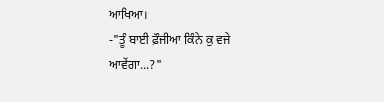ਆਖਿਆ।
-"ਤੂੰ ਬਾਈ ਫ਼ੌਜੀਆ ਕਿੰਨੇ ਕੁ ਵਜੇ ਆਵੇਂਗਾ...?"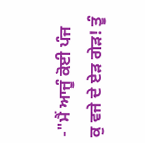-"ਮੈਂ ਆਜੂੰ ਕੋਈ ਪੰਜ ਕੁ ਵਜੇ ਦੇ ਏੜ ਗੇੜ! ਤੂੰ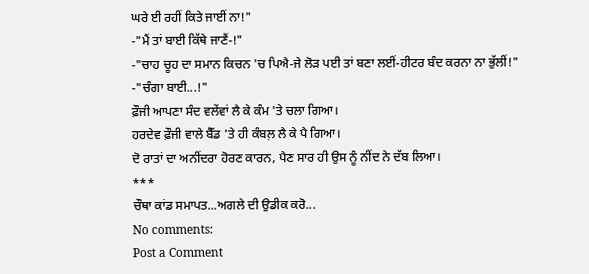ਘਰੇ ਈ ਰਹੀਂ ਕਿਤੇ ਜਾਈਂ ਨਾ!"
-"ਮੈਂ ਤਾਂ ਬਾਈ ਕਿੱਥੇ ਜਾਣੈਂ-!"
-"ਚਾਹ ਚੂਹ ਦਾ ਸਮਾਨ ਕਿਚਨ 'ਚ ਪਿਐ-ਜੇ ਲੋੜ ਪਈ ਤਾਂ ਬਣਾ ਲਈਂ-ਹੀਟਰ ਬੰਦ ਕਰਨਾ ਨਾ ਭੁੱਲੀਂ!"
-"ਚੰਗਾ ਬਾਈ...!"
ਫ਼ੌਜੀ ਆਪਣਾ ਸੰਦ ਵਲੇਂਵਾਂ ਲੈ ਕੇ ਕੰਮ 'ਤੇ ਚਲਾ ਗਿਆ।
ਹਰਦੇਵ ਫ਼ੌਜੀ ਵਾਲੇ ਬੈੱਡ 'ਤੇ ਹੀ ਕੰਬਲ਼ ਲੈ ਕੇ ਪੈ ਗਿਆ।
ਦੋ ਰਾਤਾਂ ਦਾ ਅਨੀਂਦਰਾ ਹੋਰਣ ਕਾਰਨ, ਪੈਣ ਸਾਰ ਹੀ ਉਸ ਨੂੰ ਨੀਂਦ ਨੇ ਦੱਬ ਲਿਆ।
***
ਚੌਥਾ ਕਾਂਡ ਸਮਾਪਤ...ਅਗਲੇ ਦੀ ਉਡੀਕ ਕਰੋ...
No comments:
Post a Comment